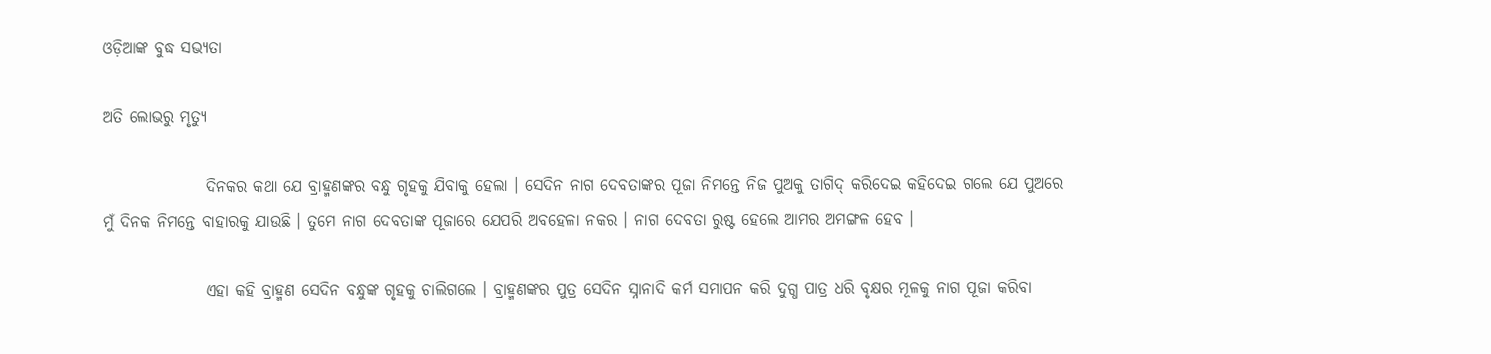ଓଡ଼ିଆଙ୍କ ବୁଦ୍ଧ ସଭ୍ୟତା

ଅତି ଲୋଭରୁ ମୃତ୍ୟୁ

                ଦିନକର କଥା ଯେ ବ୍ରାହ୍ମଣଙ୍କର ବନ୍ଧୁ ଗୃହକୁ ଯିବାକୁ ହେଲା । ସେଦିନ ନାଗ ଦେବତାଙ୍କର ପୂଜା ନିମନ୍ତେ ନିଜ ପୁଅକୁ ତାଗିଦ୍ କରିଦେଇ କହିଦେଇ ଗଲେ ଯେ ପୁଅରେ ମୁଁ ଦିନକ ନିମନ୍ତେ ବାହାରକୁ ଯାଉଛି । ତୁମେ ନାଗ ଦେବତାଙ୍କ ପୂଜାରେ ଯେପରି ଅବହେଳା ନକର । ନାଗ ଦେବତା ରୁଷ୍ଟ ହେଲେ ଆମର ଅମଙ୍ଗଳ ହେବ ।

                ଏହା କହି ବ୍ରାହ୍ମଣ ସେଦିନ ବନ୍ଧୁଙ୍କ ଗୃହକୁ ଚାଲିଗଲେ । ବ୍ରାହ୍ମଣଙ୍କର ପୁତ୍ର ସେଦିନ ସ୍ନାନାଦି କର୍ମ ସମାପନ କରି ଦୁଗ୍ଧ ପାତ୍ର ଧରି ବୃକ୍ଷର ମୂଳକୁ ନାଗ ପୂଜା କରିବା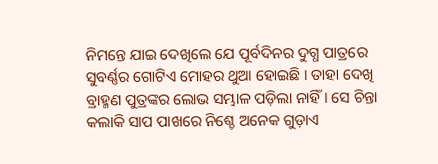ନିମନ୍ତେ ଯାଇ ଦେଖିଲେ ଯେ ପୂର୍ବଦିନର ଦୁଗ୍ଧ ପାତ୍ରରେ ସୁବର୍ଣ୍ଣର ଗୋଟିଏ ମୋହର ଥୁଆ ହୋଇଛି । ତାହା ଦେଖି ବ୍ରାହ୍ମଣ ପୁତ୍ରଙ୍କର ଲୋଭ ସମ୍ଭାଳ ପଡ଼ିଲା ନାହିଁ । ସେ ଚିନ୍ତା କଲାକି ସାପ ପାଖରେ ନିଶ୍ଚେ ଅନେକ ଗୁଡ଼ାଏ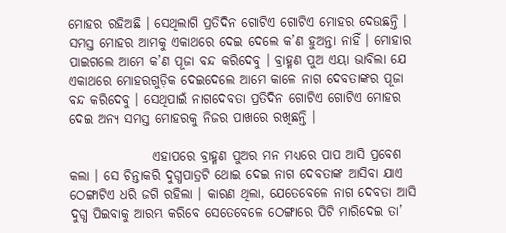ମୋହର ରହିଅଛି । ସେଥିଲାଗି ପ୍ରତିଦିନ ଗୋଟିଏ ଗୋଟିଏ ମୋହର ଦେଉଛନ୍ତି । ସମସ୍ତ ମୋହର ଆମକୁ ଏକାଥରେ ଦେଇ ଦେଲେ କ’ଣ ହୁଅନ୍ତା ନାହିଁ । ମୋହାର ପାଇଗଲେ ଆମେ କ’ଣ ପୂଜା ବନ୍ଦ କରିଦେବୁ । ବ୍ରାହ୍ମଣ ପୁଅ ଏୟା ଭାବିଲା ଯେ ଏକାଥରେ ମୋହରଗୁଡ଼ିକ ଦେଇଦେଲେ ଆମେ କାଳେ ନାଗ ଦେବତାଙ୍କର ପୂଜା ବନ୍ଦ କରିଦେବୁ । ସେଥିପାଇଁ ନାଗଦେବତା ପ୍ରତିଦିନ ଗୋଟିଏ ଗୋଟିଏ ମୋହର ଦେଇ ଅନ୍ୟ ସମସ୍ତ ମୋହରକୁ ନିଜର ପାଖରେ ରଖିଛନ୍ତି ।

                ଏହାପରେ ବ୍ରାହ୍ମଣ ପୁଅର ମନ ମଧ୍ୟରେ ପାପ ଆସି ପ୍ରବେଶ କଲା । ସେ ଚିନ୍ତାକରି ଦୁଗ୍ଧପାତ୍ରଟି ଥୋଇ ଦେଇ ନାଗ ଦେବତାଙ୍କ ଆସିବା ଯାଏ ଠେଙ୍ଗାଟିଏ ଧରି ଜଗି ରହିଲା । କାରଣ ଥିଲା, ଯେତେବେଳେ ନାଗ ଦେବତା ଆସି ଦୁଗ୍ଧ ପିଇବାକୁ ଆରମ୍ଭ କରିବେ ସେତେବେଳେ ଠେଙ୍ଗାରେ ପିଟି ମାରିଦେଇ ତା’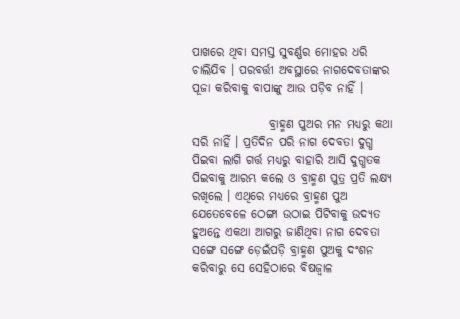ପାଖରେ ଥିବା ସମସ୍ତ ସୁବର୍ଣ୍ଣର ମୋହର ଧରି ଚାଲିଯିବ । ପରବର୍ତ୍ତୀ ଅବସ୍ଥାରେ ନାଗଦେବତାଙ୍କର ପୂଜା କରିବାକୁ ବାପାଙ୍କୁ ଆଉ ପଡ଼ିବ ନାହିଁ ।

                ବ୍ରାହ୍ମଣ ପୁଅର ମନ ମଧ୍ୟରୁ କଥା ସରି ନାହିଁ । ପ୍ରତିଦିନ ପରି ନାଗ ଦେବତା ଦୁଗ୍ଧ ପିଇବା ଲାଗି ଗର୍ତ୍ତ ମଧ୍ୟରୁ ବାହାରି ଆସି ଦୁଗ୍ଧତକ ପିଇବାକୁ ଆରମ୍ଭ କଲେ ଓ ବ୍ରାହ୍ମଣ ପୁତ୍ର ପ୍ରତି ଲକ୍ଷ୍ୟ ରଖିଲେ । ଏଥିରେ ମଧ୍ୟରେ ବ୍ରାହ୍ମଣ ପୁଅ ଯେତେବେଳେ ଠେଙ୍ଗା ଉଠାଇ ପିଟିବାକୁ ଉଦ୍ୟତ ହୁଅନ୍ତେ ଏକଥା ଆଗରୁ ଜାଣିଥିବା ନାଗ ଦେବତା ସଙ୍ଗେ ସଙ୍ଗେ ଡ଼େଇଁପଡ଼ି ବ୍ରାହ୍ମଣ ପୁଅକୁ ଦଂଶନ କରିବାରୁ ସେ ସେହିଠାରେ ବିଷଜ୍ୱାଳ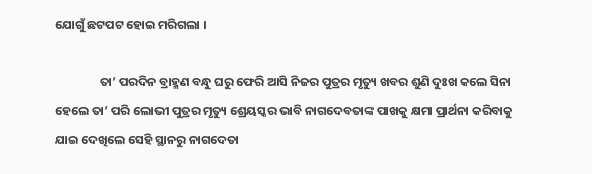ଯୋଗୁଁ ଛଟପଟ ହୋଇ ମରିଗଲା ।

                ତା’ ପରଦିନ ବ୍ରାହ୍ମଣ ବନ୍ଧୁ ଘରୁ ଫେରି ଆସି ନିଜର ପୁତ୍ରର ମୃତ୍ୟୁ ଖବର ଶୁଣି ଦୁଃଖ କଲେ ସିନା ହେଲେ ତା’ ପରି ଲୋଭୀ ପୁତ୍ରର ମୃତ୍ୟୁ ଶ୍ରେୟସ୍କର ଭାବି ନାଗଦେବତାଙ୍କ ପାଖକୁ କ୍ଷମା ପ୍ରାର୍ଥନା କରିବାକୁ ଯାଇ ଦେଖିଲେ ସେହି ସ୍ଥାନରୁ ନାଗଦେତା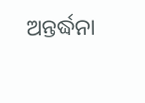ଅନ୍ତର୍ଦ୍ଧନା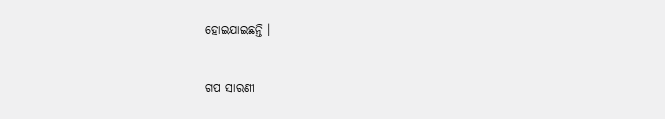ହୋଇଯାଇଛନ୍ତି ।


ଗପ ସାରଣୀ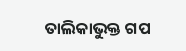ତାଲିକାଭୁକ୍ତ ଗପ